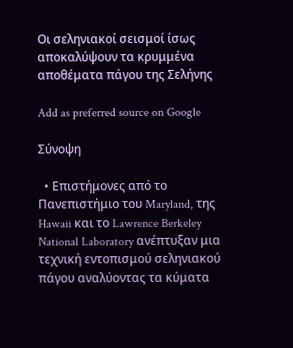Οι σεληνιακοί σεισμοί ίσως αποκαλύψουν τα κρυμμένα αποθέματα πάγου της Σελήνης

Add as preferred source on Google

Σύνοψη

  • Επιστήμονες από το Πανεπιστήμιο του Maryland, της Hawaii και το Lawrence Berkeley National Laboratory ανέπτυξαν μια τεχνική εντοπισμού σεληνιακού πάγου αναλύοντας τα κύματα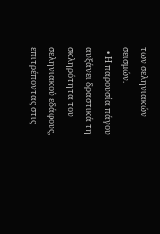των σεληνιακών σεισμών.
  • Η παρουσία πάγου αυξάνει δραστικά τη σκληρότητα του σεληνιακού εδάφους, επιτρέποντας στις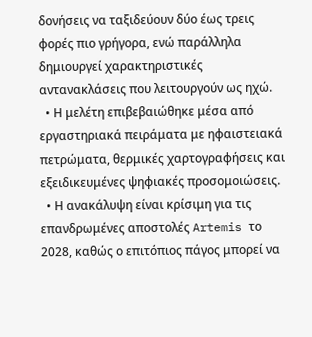δονήσεις να ταξιδεύουν δύο έως τρεις φορές πιο γρήγορα, ενώ παράλληλα δημιουργεί χαρακτηριστικές αντανακλάσεις που λειτουργούν ως ηχώ.
  • Η μελέτη επιβεβαιώθηκε μέσα από εργαστηριακά πειράματα με ηφαιστειακά πετρώματα, θερμικές χαρτογραφήσεις και εξειδικευμένες ψηφιακές προσομοιώσεις.
  • Η ανακάλυψη είναι κρίσιμη για τις επανδρωμένες αποστολές Artemis το 2028, καθώς ο επιτόπιος πάγος μπορεί να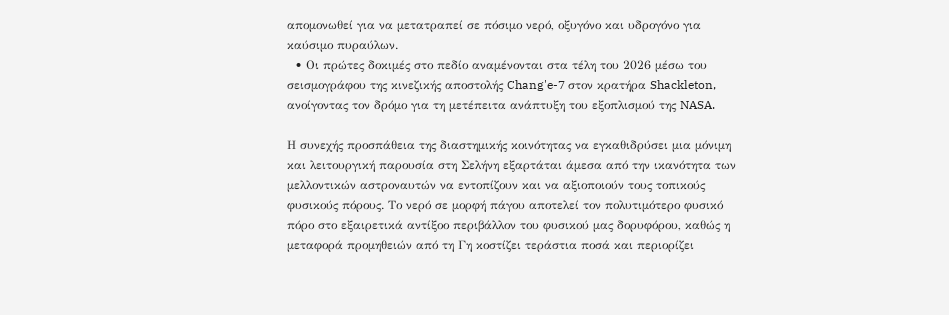απομονωθεί για να μετατραπεί σε πόσιμο νερό, οξυγόνο και υδρογόνο για καύσιμο πυραύλων.
  • Οι πρώτες δοκιμές στο πεδίο αναμένονται στα τέλη του 2026 μέσω του σεισμογράφου της κινεζικής αποστολής Chang'e-7 στον κρατήρα Shackleton, ανοίγοντας τον δρόμο για τη μετέπειτα ανάπτυξη του εξοπλισμού της NASA.

Η συνεχής προσπάθεια της διαστημικής κοινότητας να εγκαθιδρύσει μια μόνιμη και λειτουργική παρουσία στη Σελήνη εξαρτάται άμεσα από την ικανότητα των μελλοντικών αστροναυτών να εντοπίζουν και να αξιοποιούν τους τοπικούς φυσικούς πόρους. Το νερό σε μορφή πάγου αποτελεί τον πολυτιμότερο φυσικό πόρο στο εξαιρετικά αντίξοο περιβάλλον του φυσικού μας δορυφόρου, καθώς η μεταφορά προμηθειών από τη Γη κοστίζει τεράστια ποσά και περιορίζει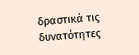δραστικά τις δυνατότητες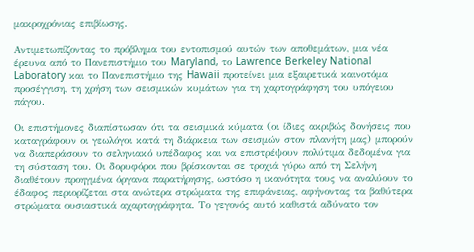μακροχρόνιας επιβίωσης.

Αντιμετωπίζοντας το πρόβλημα του εντοπισμού αυτών των αποθεμάτων, μια νέα έρευνα από το Πανεπιστήμιο του Maryland, το Lawrence Berkeley National Laboratory και το Πανεπιστήμιο της Hawaii προτείνει μια εξαιρετικά καινοτόμα προσέγγιση, τη χρήση των σεισμικών κυμάτων για τη χαρτογράφηση του υπόγειου πάγου.

Οι επιστήμονες διαπίστωσαν ότι τα σεισμικά κύματα (οι ίδιες ακριβώς δονήσεις που καταγράφουν οι γεωλόγοι κατά τη διάρκεια των σεισμών στον πλανήτη μας) μπορούν να διαπεράσουν το σεληνιακό υπέδαφος και να επιστρέψουν πολύτιμα δεδομένα για τη σύσταση του. Οι δορυφόροι που βρίσκονται σε τροχιά γύρω από τη Σελήνη διαθέτουν προηγμένα όργανα παρατήρησης, ωστόσο η ικανότητα τους να αναλύουν το έδαφος περιορίζεται στα ανώτερα στρώματα της επιφάνειας, αφήνοντας τα βαθύτερα στρώματα ουσιαστικά αχαρτογράφητα. Το γεγονός αυτό καθιστά αδύνατο τον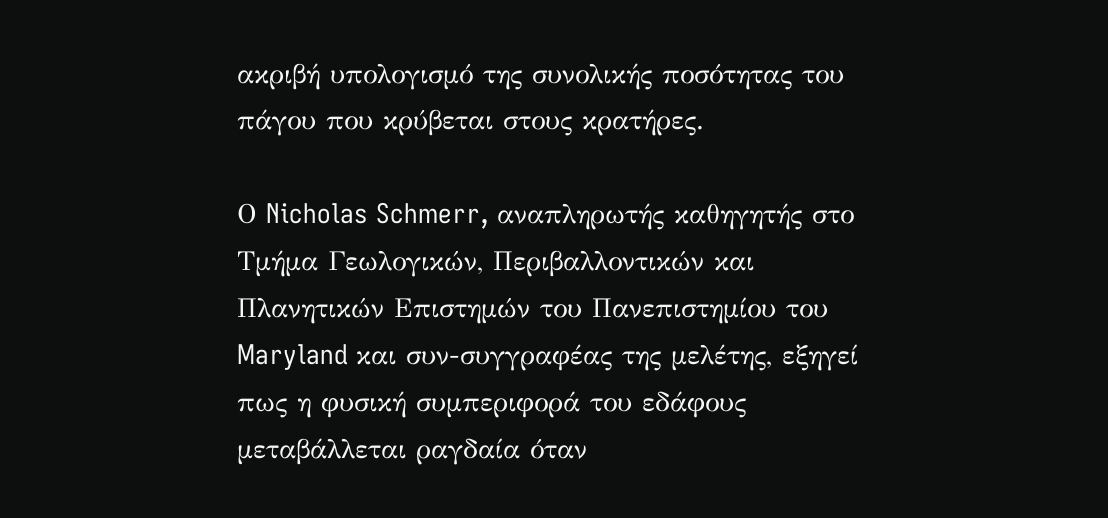ακριβή υπολογισμό της συνολικής ποσότητας του πάγου που κρύβεται στους κρατήρες.

Ο Nicholas Schmerr, αναπληρωτής καθηγητής στο Τμήμα Γεωλογικών, Περιβαλλοντικών και Πλανητικών Επιστημών του Πανεπιστημίου του Maryland και συν-συγγραφέας της μελέτης, εξηγεί πως η φυσική συμπεριφορά του εδάφους μεταβάλλεται ραγδαία όταν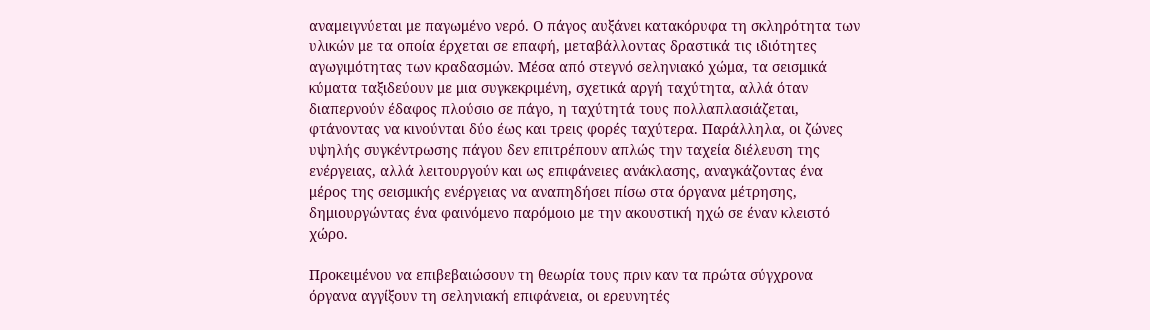αναμειγνύεται με παγωμένο νερό. Ο πάγος αυξάνει κατακόρυφα τη σκληρότητα των υλικών με τα οποία έρχεται σε επαφή, μεταβάλλοντας δραστικά τις ιδιότητες αγωγιμότητας των κραδασμών. Μέσα από στεγνό σεληνιακό χώμα, τα σεισμικά κύματα ταξιδεύουν με μια συγκεκριμένη, σχετικά αργή ταχύτητα, αλλά όταν διαπερνούν έδαφος πλούσιο σε πάγο, η ταχύτητά τους πολλαπλασιάζεται, φτάνοντας να κινούνται δύο έως και τρεις φορές ταχύτερα. Παράλληλα, οι ζώνες υψηλής συγκέντρωσης πάγου δεν επιτρέπουν απλώς την ταχεία διέλευση της ενέργειας, αλλά λειτουργούν και ως επιφάνειες ανάκλασης, αναγκάζοντας ένα μέρος της σεισμικής ενέργειας να αναπηδήσει πίσω στα όργανα μέτρησης, δημιουργώντας ένα φαινόμενο παρόμοιο με την ακουστική ηχώ σε έναν κλειστό χώρο.

Προκειμένου να επιβεβαιώσουν τη θεωρία τους πριν καν τα πρώτα σύγχρονα όργανα αγγίξουν τη σεληνιακή επιφάνεια, οι ερευνητές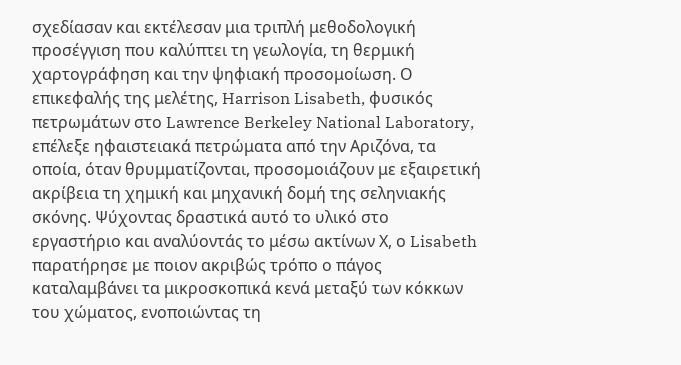σχεδίασαν και εκτέλεσαν μια τριπλή μεθοδολογική προσέγγιση που καλύπτει τη γεωλογία, τη θερμική χαρτογράφηση και την ψηφιακή προσομοίωση. Ο επικεφαλής της μελέτης, Harrison Lisabeth, φυσικός πετρωμάτων στο Lawrence Berkeley National Laboratory, επέλεξε ηφαιστειακά πετρώματα από την Αριζόνα, τα οποία, όταν θρυμματίζονται, προσομοιάζουν με εξαιρετική ακρίβεια τη χημική και μηχανική δομή της σεληνιακής σκόνης. Ψύχοντας δραστικά αυτό το υλικό στο εργαστήριο και αναλύοντάς το μέσω ακτίνων Χ, ο Lisabeth παρατήρησε με ποιον ακριβώς τρόπο ο πάγος καταλαμβάνει τα μικροσκοπικά κενά μεταξύ των κόκκων του χώματος, ενοποιώντας τη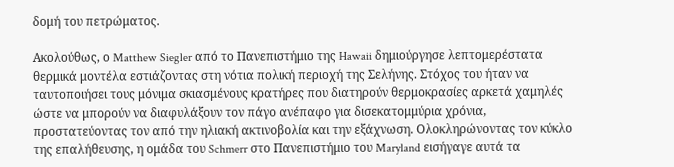δομή του πετρώματος.

Ακολούθως, ο Matthew Siegler από το Πανεπιστήμιο της Hawaii δημιούργησε λεπτομερέστατα θερμικά μοντέλα εστιάζοντας στη νότια πολική περιοχή της Σελήνης. Στόχος του ήταν να ταυτοποιήσει τους μόνιμα σκιασμένους κρατήρες που διατηρούν θερμοκρασίες αρκετά χαμηλές ώστε να μπορούν να διαφυλάξουν τον πάγο ανέπαφο για δισεκατομμύρια χρόνια, προστατεύοντας τον από την ηλιακή ακτινοβολία και την εξάχνωση. Ολοκληρώνοντας τον κύκλο της επαλήθευσης, η ομάδα του Schmerr στο Πανεπιστήμιο του Maryland εισήγαγε αυτά τα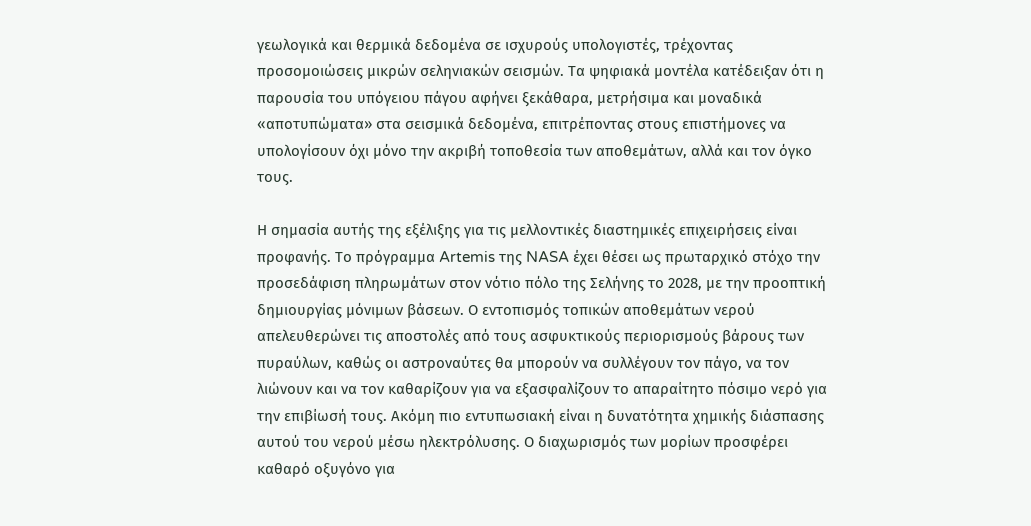γεωλογικά και θερμικά δεδομένα σε ισχυρούς υπολογιστές, τρέχοντας προσομοιώσεις μικρών σεληνιακών σεισμών. Τα ψηφιακά μοντέλα κατέδειξαν ότι η παρουσία του υπόγειου πάγου αφήνει ξεκάθαρα, μετρήσιμα και μοναδικά «αποτυπώματα» στα σεισμικά δεδομένα, επιτρέποντας στους επιστήμονες να υπολογίσουν όχι μόνο την ακριβή τοποθεσία των αποθεμάτων, αλλά και τον όγκο τους.

Η σημασία αυτής της εξέλιξης για τις μελλοντικές διαστημικές επιχειρήσεις είναι προφανής. Το πρόγραμμα Artemis της NASA έχει θέσει ως πρωταρχικό στόχο την προσεδάφιση πληρωμάτων στον νότιο πόλο της Σελήνης το 2028, με την προοπτική δημιουργίας μόνιμων βάσεων. Ο εντοπισμός τοπικών αποθεμάτων νερού απελευθερώνει τις αποστολές από τους ασφυκτικούς περιορισμούς βάρους των πυραύλων, καθώς οι αστροναύτες θα μπορούν να συλλέγουν τον πάγο, να τον λιώνουν και να τον καθαρίζουν για να εξασφαλίζουν το απαραίτητο πόσιμο νερό για την επιβίωσή τους. Ακόμη πιο εντυπωσιακή είναι η δυνατότητα χημικής διάσπασης αυτού του νερού μέσω ηλεκτρόλυσης. Ο διαχωρισμός των μορίων προσφέρει καθαρό οξυγόνο για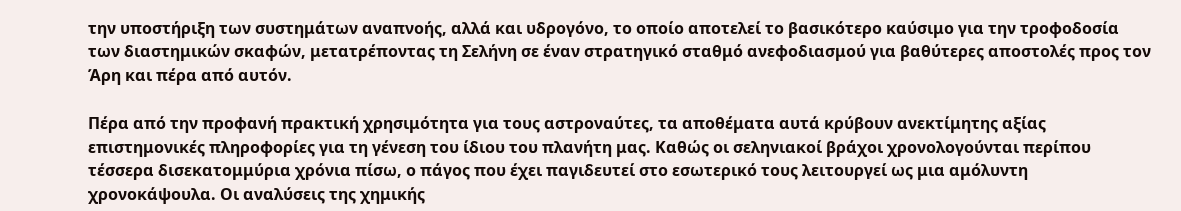την υποστήριξη των συστημάτων αναπνοής, αλλά και υδρογόνο, το οποίο αποτελεί το βασικότερο καύσιμο για την τροφοδοσία των διαστημικών σκαφών, μετατρέποντας τη Σελήνη σε έναν στρατηγικό σταθμό ανεφοδιασμού για βαθύτερες αποστολές προς τον Άρη και πέρα από αυτόν.

Πέρα από την προφανή πρακτική χρησιμότητα για τους αστροναύτες, τα αποθέματα αυτά κρύβουν ανεκτίμητης αξίας επιστημονικές πληροφορίες για τη γένεση του ίδιου του πλανήτη μας. Καθώς οι σεληνιακοί βράχοι χρονολογούνται περίπου τέσσερα δισεκατομμύρια χρόνια πίσω, ο πάγος που έχει παγιδευτεί στο εσωτερικό τους λειτουργεί ως μια αμόλυντη χρονοκάψουλα. Οι αναλύσεις της χημικής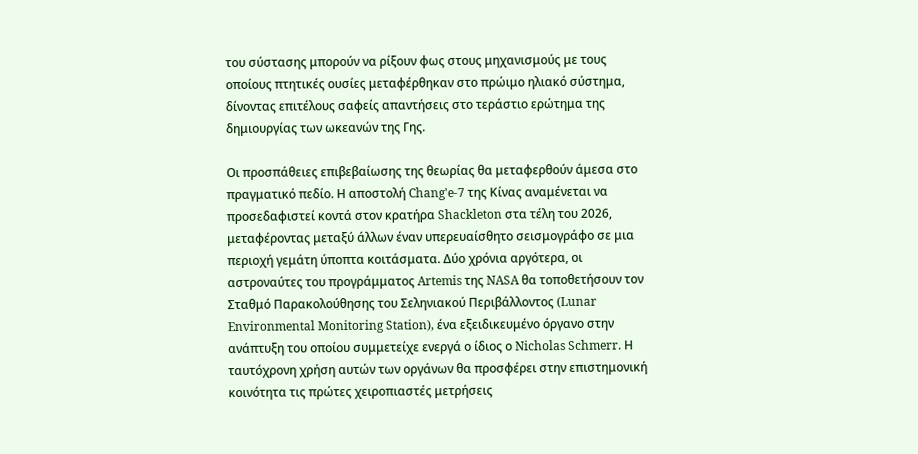του σύστασης μπορούν να ρίξουν φως στους μηχανισμούς με τους οποίους πτητικές ουσίες μεταφέρθηκαν στο πρώιμο ηλιακό σύστημα, δίνοντας επιτέλους σαφείς απαντήσεις στο τεράστιο ερώτημα της δημιουργίας των ωκεανών της Γης.

Οι προσπάθειες επιβεβαίωσης της θεωρίας θα μεταφερθούν άμεσα στο πραγματικό πεδίο. Η αποστολή Chang'e-7 της Κίνας αναμένεται να προσεδαφιστεί κοντά στον κρατήρα Shackleton στα τέλη του 2026, μεταφέροντας μεταξύ άλλων έναν υπερευαίσθητο σεισμογράφο σε μια περιοχή γεμάτη ύποπτα κοιτάσματα. Δύο χρόνια αργότερα, οι αστροναύτες του προγράμματος Artemis της NASA θα τοποθετήσουν τον Σταθμό Παρακολούθησης του Σεληνιακού Περιβάλλοντος (Lunar Environmental Monitoring Station), ένα εξειδικευμένο όργανο στην ανάπτυξη του οποίου συμμετείχε ενεργά ο ίδιος ο Nicholas Schmerr. Η ταυτόχρονη χρήση αυτών των οργάνων θα προσφέρει στην επιστημονική κοινότητα τις πρώτες χειροπιαστές μετρήσεις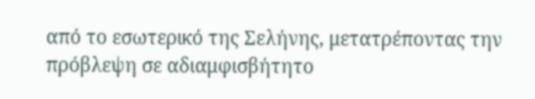από το εσωτερικό της Σελήνης, μετατρέποντας την πρόβλεψη σε αδιαμφισβήτητο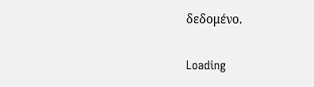δεδομένο.

Loading